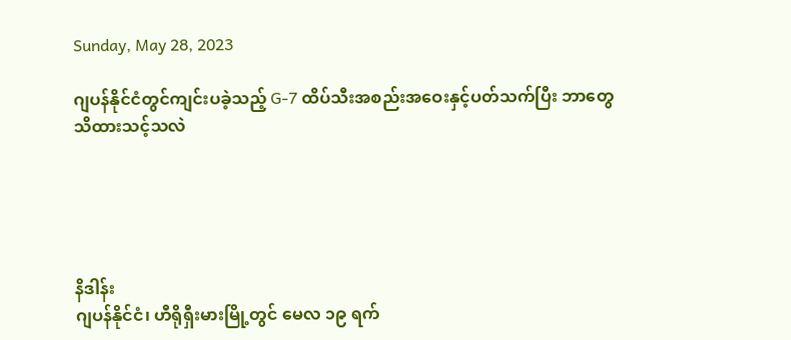Sunday, May 28, 2023

ဂျပန်နိုင်ငံတွင်ကျင်းပခဲ့သည့် G-7 ထိပ်သီးအစည်းအဝေးနှင့်ပတ်သက်ပြီး ဘာတွေသိထားသင့်သလဲ





နိဒါန်း
ဂျပန်နိုင်ငံ၊ ဟီရိုရှီးမားမြို့တွင် မေလ ၁၉ ရက်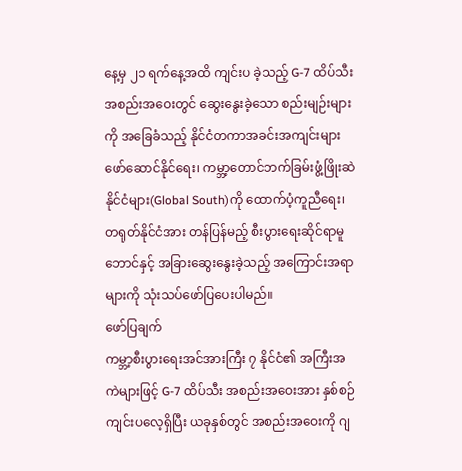နေ့မှ ၂၁ ရက်နေ့အထိ ကျင်းပ ခဲ့သည့် G-7 ထိပ်သီးအစည်းအဝေးတွင် ဆွေးနွေးခဲ့သော စည်းမျဉ်းများကို အခြေခံသည့် နိုင်ငံတကာအခင်းအကျင်းများ ဖော်ဆောင်နိုင်ရေး၊ ကမ္ဘာ့တောင်ဘက်ခြမ်းဖွံ့ဖြိုးဆဲ နိုင်ငံများ(Global South)ကို ထောက်ပံ့ကူညီရေး၊ တရုတ်နိုင်ငံအား တန်ပြန်မည့် စီးပွားရေးဆိုင်ရာမူဘောင်နှင့် အခြားဆွေးနွေးခဲ့သည့် အကြောင်းအရာများကို သုံးသပ်ဖော်ပြပေးပါမည်။
ဖော်ပြချက်
ကမ္ဘာ့စီးပွားရေးအင်အားကြီး ၇ နိုင်ငံ၏ အကြီးအကဲများဖြင့် G-7 ထိပ်သီး အစည်းအဝေးအား နှစ်စဉ်ကျင်းပလေ့ရှိပြီး ယခုနှစ်တွင် အစည်းအဝေးကို ဂျ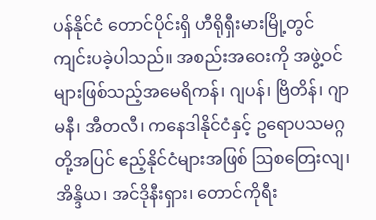ပန်နိုင်ငံ တောင်ပိုင်းရှိ ဟီရိုရှီးမားမြို့တွင် ကျင်းပခဲ့ပါသည်။ အစည်းအဝေးကို အဖွဲ့ဝင်များဖြစ်သည့်အမေရိကန်၊ ဂျပန်၊ ဗြိတိန်၊ ဂျာမနီ၊ အီတလီ၊ ကနေဒါနိုင်ငံနှင့် ဥရောပသမဂ္ဂတို့အပြင် ဧည့်နိုင်ငံများအဖြစ် ဩစတြေးလျ၊ အိန္ဒိယ၊ အင်ဒိုနီးရှား၊ တောင်ကိုရီး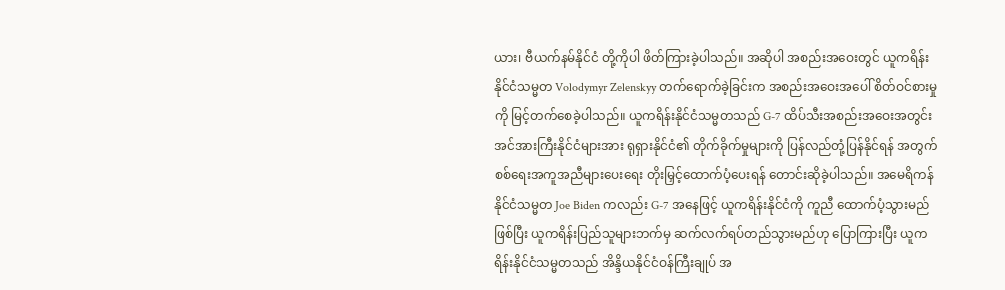ယား၊ ဗီယက်နမ်နိုင်ငံ တို့ကိုပါ ဖိတ်ကြားခဲ့ပါသည်။ အဆိုပါ အစည်းအဝေးတွင် ယူကရိန်းနိုင်ငံသမ္မတ Volodymyr Zelenskyy တက်ရောက်ခဲ့ခြင်းက အစည်းအဝေးအပေါ် စိတ်ဝင်စားမှုကို မြင့်တက်စေခဲ့ပါသည်။ ယူကရိန်းနိုင်ငံသမ္မတသည် G-7 ထိပ်သီးအစည်းအဝေးအတွင်း အင်အားကြီးနိုင်ငံများအား ရုရှားနိုင်ငံ၏ တိုက်ခိုက်မှုများကို ပြန်လည်တုံ့ပြန်နိုင်ရန် အတွက် စစ်ရေးအကူအညီများပေးရေး တိုးမြှင့်ထောက်ပံ့ပေးရန် တောင်းဆိုခဲ့ပါသည်။ အမေရိကန်နိုင်ငံသမ္မတ Joe Biden ကလည်း G-7 အနေဖြင့် ယူကရိန်းနိုင်ငံကို ကူညီ ထောက်ပံ့သွားမည်ဖြစ်ပြီး ယူကရိန်းပြည်သူများဘက်မှ ဆက်လက်ရပ်တည်သွားမည်ဟု ပြောကြားပြီး ယူကရိန်းနိုင်ငံသမ္မတသည် အိန္ဒိယနိုင်ငံဝန်ကြီးချုပ် အ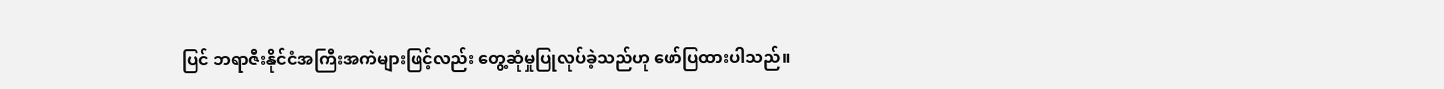ပြင် ဘရာဇီးနိုင်ငံအကြီးအကဲများဖြင့်လည်း တွေ့ဆုံမှုပြုလုပ်ခဲ့သည်ဟု ဖော်ပြထားပါသည်။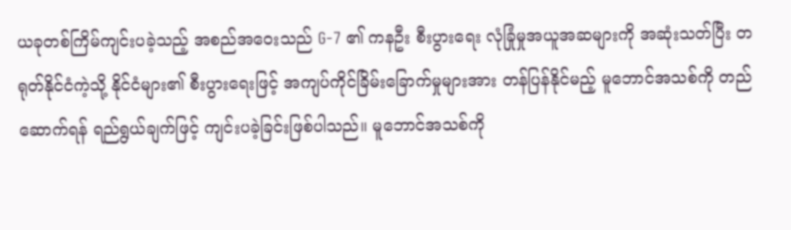ယခုတစ်ကြိမ်ကျင်းပခဲ့သည့် အစည်အဝေးသည် G-7 ၏ ကနဦး စီးပွားရေး လုံခြုံမှုအယူအဆများကို အဆုံးသတ်ပြီး တရုတ်နိုင်ငံကဲ့သို့ နိုင်ငံများ၏ စီးပွားရေးဖြင့် အကျပ်ကိုင်ခြိမ်းခြောက်မှုများအား တန်ပြန်နိုင်မည့် မူဘောင်အသစ်ကို တည်ဆောက်ရန် ရည်ရွယ်ချက်ဖြင့် ကျင်းပခဲ့ခြင်းဖြစ်ပါသည်။ မူဘောင်အသစ်ကို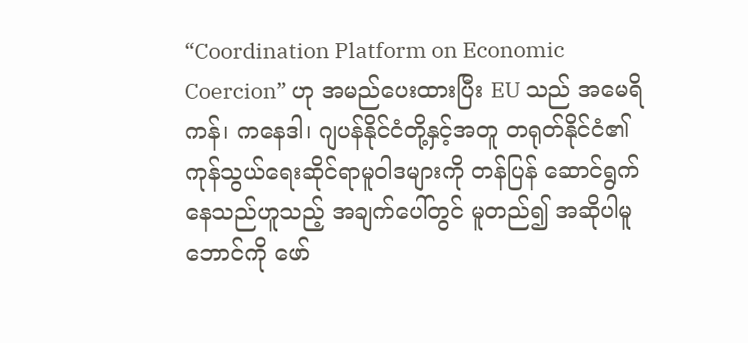“Coordination Platform on Economic Coercion” ဟု အမည်ပေးထားပြီး EU သည် အမေရိကန်၊ ကနေဒါ၊ ဂျပန်နိုင်ငံတို့နှင့်အတူ တရုတ်နိုင်ငံ၏ ကုန်သွယ်ရေးဆိုင်ရာမူဝါဒများကို တန်ပြန် ဆောင်ရွက်နေသည်ဟူသည့် အချက်ပေါ်တွင် မူတည်၍ အဆိုပါမူဘောင်ကို ဖော်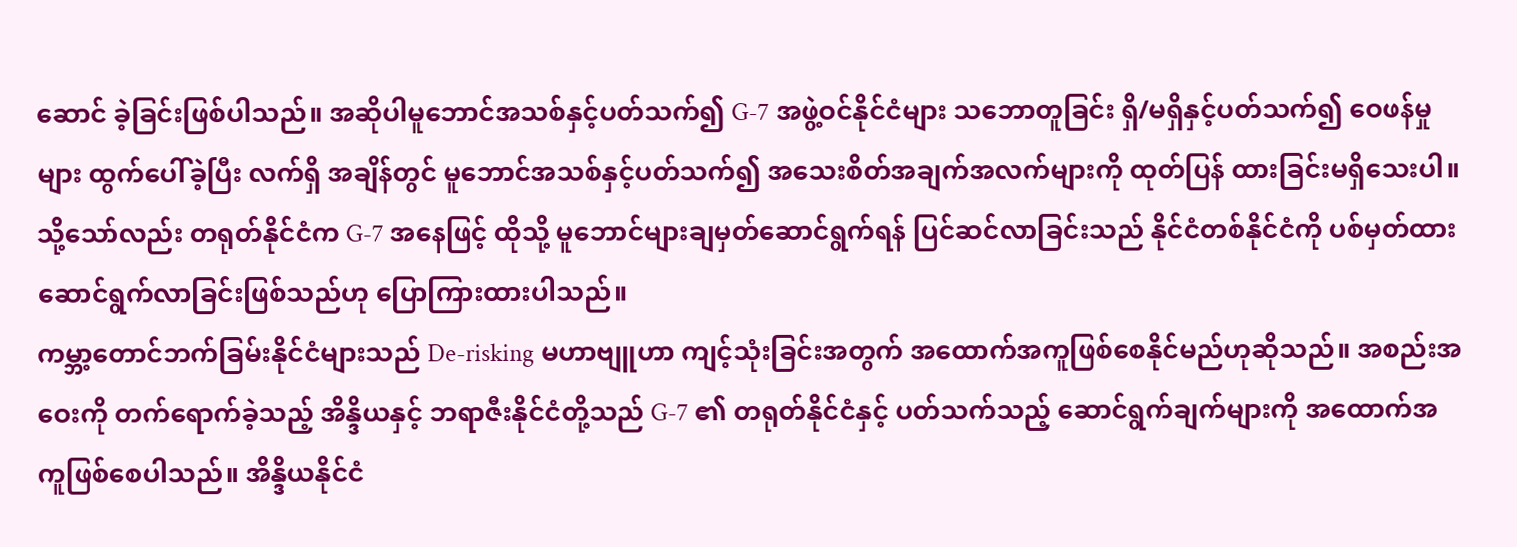ဆောင် ခဲ့ခြင်းဖြစ်ပါသည်။ အဆိုပါမူဘောင်အသစ်နှင့်ပတ်သက်၍ G-7 အဖွဲ့ဝင်နိုင်ငံများ သဘောတူခြင်း ရှိ/မရှိနှင့်ပတ်သက်၍ ဝေဖန်မှုများ ထွက်ပေါ်ခဲ့ပြီး လက်ရှိ အချိန်တွင် မူဘောင်အသစ်နှင့်ပတ်သက်၍ အသေးစိတ်အချက်အလက်များကို ထုတ်ပြန် ထားခြင်းမရှိသေးပါ။ သို့သော်လည်း တရုတ်နိုင်ငံက G-7 အနေဖြင့် ထိုသို့ မူဘောင်များချမှတ်ဆောင်ရွက်ရန် ပြင်ဆင်လာခြင်းသည် နိုင်ငံတစ်နိုင်ငံကို ပစ်မှတ်ထား ဆောင်ရွက်လာခြင်းဖြစ်သည်ဟု ပြောကြားထားပါသည်။
ကမ္ဘာ့တောင်ဘက်ခြမ်းနိုင်ငံများသည် De-risking မဟာဗျူဟာ ကျင့်သုံးခြင်းအတွက် အထောက်အကူဖြစ်စေနိုင်မည်ဟုဆိုသည်။ အစည်းအဝေးကို တက်ရောက်ခဲ့သည့် အိန္ဒိယနှင့် ဘရာဇီးနိုင်ငံတို့သည် G-7 ၏ တရုတ်နိုင်ငံနှင့် ပတ်သက်သည့် ဆောင်ရွက်ချက်များကို အထောက်အကူဖြစ်စေပါသည်။ အိန္ဒိယနိုင်ငံ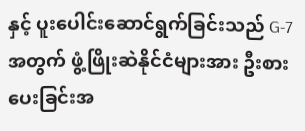နှင့် ပူးပေါင်းဆောင်ရွက်ခြင်းသည် G-7 အတွက် ဖွံ့ဖြိုးဆဲနိုင်ငံများအား ဦးစားပေးခြင်းအ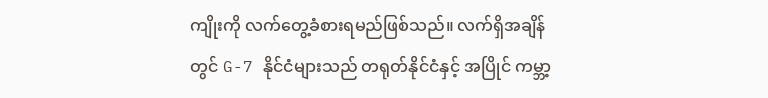ကျိုးကို လက်တွေ့ခံစားရမည်ဖြစ်သည်။ လက်ရှိအချိန်တွင် G-7 နိုင်ငံများသည် တရုတ်နိုင်ငံနှင့် အပြိုင် ကမ္ဘာ့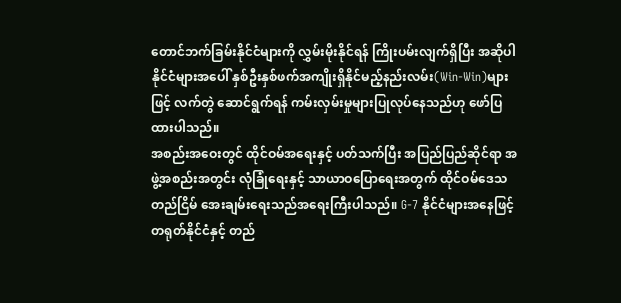တောင်ဘက်ခြမ်းနိုင်ငံများကို လွှမ်းမိုးနိုင်ရန် ကြိုးပမ်းလျက်ရှိပြီး အဆိုပါ နိုင်ငံများအပေါ် နှစ်ဦးနှစ်ဖက်အကျိုးရှိနိုင်မည့်နည်းလမ်း(Win-Win)များဖြင့် လက်တွဲ ဆောင်ရွက်ရန် ကမ်းလှမ်းမှုများပြုလုပ်နေသည်ဟု ဖော်ပြထားပါသည်။
အစည်းအဝေးတွင် ထိုင်ဝမ်အရေးနှင့် ပတ်သက်ပြီး အပြည်ပြည်ဆိုင်ရာ အဖွဲ့အစည်းအတွင်း လုံခြုံရေးနှင့် သာယာဝပြောရေးအတွက် ထိုင်ဝမ်ဒေသ တည်ငြိမ် အေးချမ်းရေးသည်အရေးကြီးပါသည်။ G-7 နိုင်ငံများအနေဖြင့် တရုတ်နိုင်ငံနှင့် တည်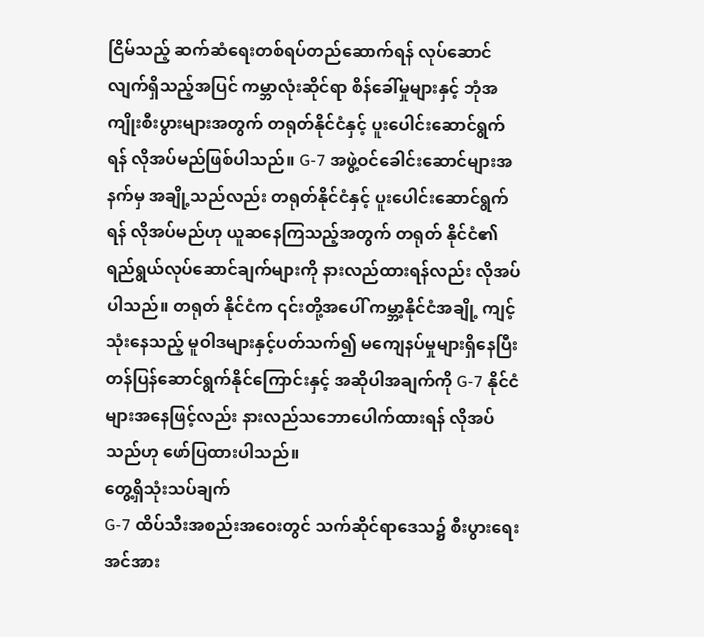ငြိမ်သည့် ဆက်ဆံရေးတစ်ရပ်တည်ဆောက်ရန် လုပ်ဆောင်လျက်ရှိသည့်အပြင် ကမ္ဘာလုံးဆိုင်ရာ စိန်ခေါ်မှုများနှင့် ဘုံအကျိုးစီးပွားများအတွက် တရုတ်နိုင်ငံနှင့် ပူးပေါင်းဆောင်ရွက်ရန် လိုအပ်မည်ဖြစ်ပါသည်။ G-7 အဖွဲ့ဝင်ခေါင်းဆောင်များအနက်မှ အချို့သည်လည်း တရုတ်နိုင်ငံနှင့် ပူးပေါင်းဆောင်ရွက်ရန် လိုအပ်မည်ဟု ယူဆနေကြသည့်အတွက် တရုတ် နိုင်ငံ၏ ရည်ရွယ်လုပ်ဆောင်ချက်များကို နားလည်ထားရန်လည်း လိုအပ်ပါသည်။ တရုတ် နိုင်ငံက ၎င်းတို့အပေါ် ကမ္ဘာ့နိုင်ငံအချို့ ကျင့်သုံးနေသည့် မူဝါဒများနှင့်ပတ်သက်၍ မကျေနပ်မှုများရှိနေပြီး တန်ပြန်ဆောင်ရွက်နိုင်ကြောင်းနှင့် အဆိုပါအချက်ကို G-7 နိုင်ငံများအနေဖြင့်လည်း နားလည်သဘောပေါက်ထားရန် လိုအပ်သည်ဟု ဖော်ပြထားပါသည်။
တွေ့ရှိသုံးသပ်ချက်
G-7 ထိပ်သီးအစည်းအဝေးတွင် သက်ဆိုင်ရာဒေသ၌ စီးပွားရေးအင်အား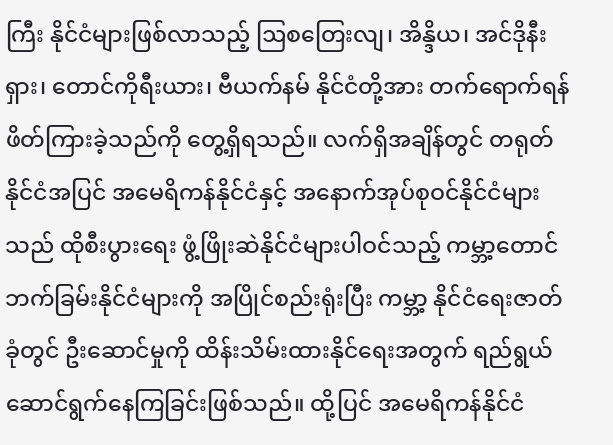ကြီး နိုင်ငံများဖြစ်လာသည့် ဩစတြေးလျ၊ အိန္ဒိယ၊ အင်ဒိုနီးရှား၊ တောင်ကိုရီးယား၊ ဗီယက်နမ် နိုင်ငံတို့အား တက်ရောက်ရန်ဖိတ်ကြားခဲ့သည်ကို တွေ့ရှိရသည်။ လက်ရှိအချိန်တွင် တရုတ်နိုင်ငံအပြင် အမေရိကန်နိုင်ငံနှင့် အနောက်အုပ်စုဝင်နိုင်ငံများသည် ထိုစီးပွားရေး ဖွံ့ဖြိုးဆဲနိုင်ငံများပါဝင်သည့် ကမ္ဘာ့တောင်ဘက်ခြမ်းနိုင်ငံများကို အပြိုင်စည်းရုံးပြီး ကမ္ဘာ့ နိုင်ငံရေးဇာတ်ခုံတွင် ဦးဆောင်မှုကို ထိန်းသိမ်းထားနိုင်ရေးအတွက် ရည်ရွယ်ဆောင်ရွက်နေကြခြင်းဖြစ်သည်။ ထို့ပြင် အမေရိကန်နိုင်ငံ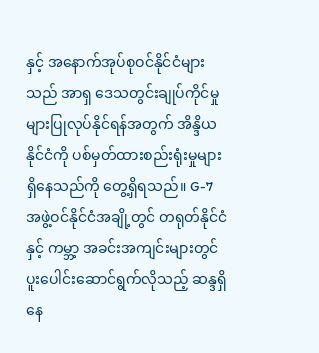နှင့် အနောက်အုပ်စုဝင်နိုင်ငံများသည် အာရှ ဒေသတွင်းချုပ်ကိုင်မှုများပြုလုပ်နိုင်ရန်အတွက် အိန္ဒိယနိုင်ငံကို ပစ်မှတ်ထားစည်းရုံးမှုများ ရှိနေသည်ကို တွေ့ရှိရသည်။ G-7 အဖွဲ့ဝင်နိုင်ငံအချို့တွင် တရုတ်နိုင်ငံနှင့် ကမ္ဘာ့ အခင်းအကျင်းများတွင် ပူးပေါင်းဆောင်ရွက်လိုသည့် ဆန္ဒရှိနေ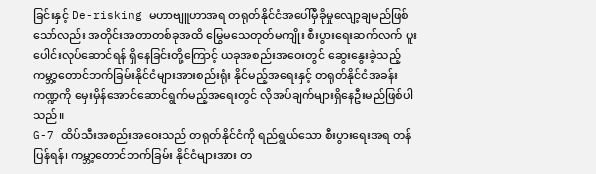ခြင်းနှင့် De-risking မဟာဗျူဟာအရ တရုတ်နိုင်ငံအပေါ်မှီခိုမှုလျော့ချမည်ဖြစ်သော်လည်း အတိုင်းအတာတစ်ခုအထိ မြွေမသေတုတ်မကျိုး စီးပွားရေးဆက်လက် ပူးပေါင်းလုပ်ဆောင်ရန် ရှိနေခြင်းတို့ကြောင့် ယခုအစည်းအဝေးတွင် ဆွေးနွေးခဲ့သည့် ကမ္ဘာ့တောင်ဘက်ခြမ်းနိုင်ငံများအားစည်းရုံး နိုင်မည့်အရေးနှင့် တရုတ်နိုင်ငံအခန်းကဏ္ဍကို မှေးမှိန်အောင်ဆောင်ရွက်မည့်အရေးတွင် လိုအပ်ချက်များရှိနေဦးမည်ဖြစ်ပါသည်။
G-7 ထိပ်သီးအစည်းအဝေးသည် တရုတ်နိုင်ငံကို ရည်ရွယ်သော စီးပွားရေးအရ တန်ပြန်ရန်၊ ကမ္ဘာ့တောင်ဘက်ခြမ်း နိုင်ငံများအား တ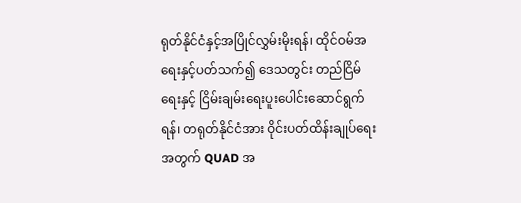ရုတ်နိုင်ငံနှင့်အပြိုင်လွှမ်းမိုးရန်၊ ထိုင်ဝမ်အရေးနှင့်ပတ်သက်၍ ဒေသတွင်း တည်ငြိမ်ရေးနှင့် ငြိမ်းချမ်းရေးပူးပေါင်းဆောင်ရွက်ရန်၊ တရုတ်နိုင်ငံအား ဝိုင်းပတ်ထိန်းချုပ်ရေး အတွက် QUAD အ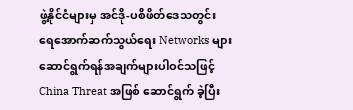ဖွဲ့နိုင်ငံများမှ အင်ဒို-ပစိဖိတ်ဒေသတွင်း ရေအောက်ဆက်သွယ်ရေး Networks များ ဆောင်ရွက်ရန်အချက်များပါဝင်သဖြင့် China Threat အဖြစ် ဆောင်ရွက် ခဲ့ပြီး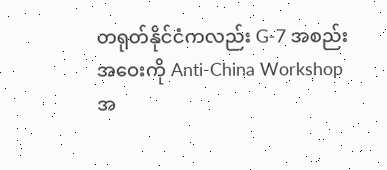တရုတ်နိုင်ငံကလည်း G-7 အစည်းအဝေးကို Anti-China Workshop အ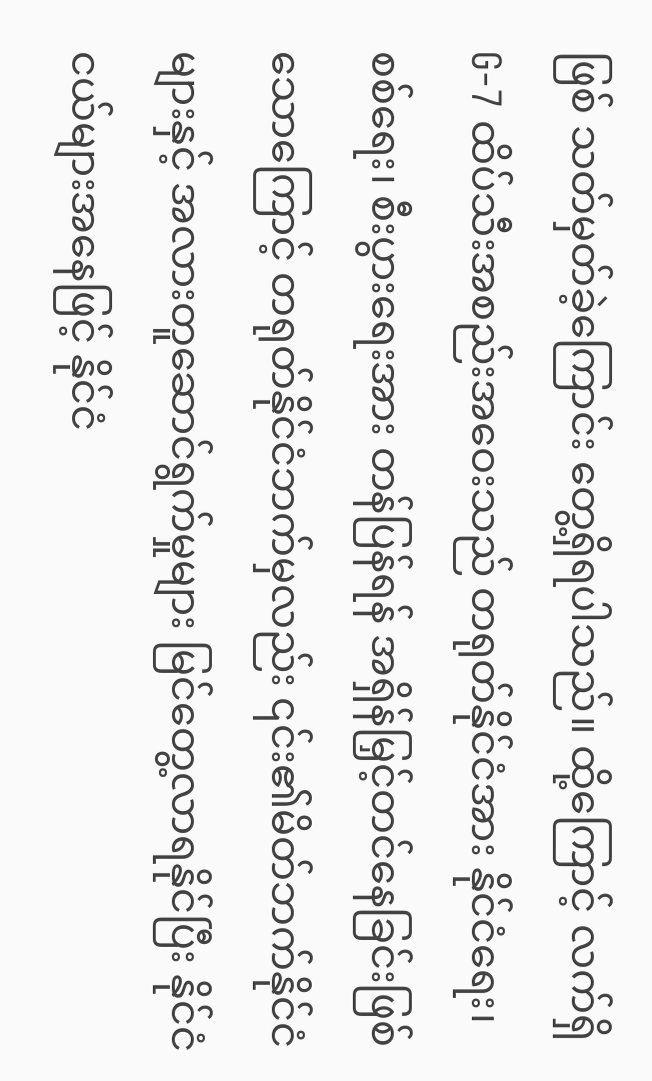ဖြစ် သတ်မှတ်ခဲ့ကြောင်း တွေ့ရှိရပါသည်။ ထို့ကြောင့် လက်ရှိ G-7 ထိပ်သီးအစည်းအဝေးသည် တရုတ်နိုင်ငံအား နိုင်ငံရေး၊ စစ်ရေး၊ စီးပွားရေးအား တန်ပြန်ရန် အရှိန်မြှင့်တင်နေခြင်းဖြစ်သောကြောင့် တရုတ်နိုင်ငံဘက်မှလည်း ၎င်း၏မိတ်ဘက်နိုင်ငံများနှင့် အလားတူဆောင်ရွက်မှုများ မြင်တွေ့လာရနိုင်ပြီး နိုင်ငံငယ်များအနေဖြင့် နိုင်ငံ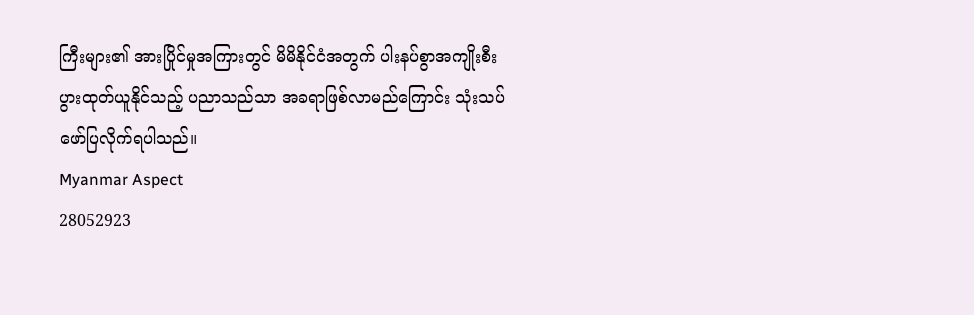ကြီးများ၏ အားပြိုင်မှုအကြားတွင် မိမိနိုင်ငံအတွက် ပါးနပ်စွာအကျိုးစီးပွားထုတ်ယူနိုင်သည့် ပညာသည်သာ အခရာဖြစ်လာမည်ကြောင်း သုံးသပ်ဖော်ပြလိုက်ရပါသည်။
Myanmar Aspect
28052923